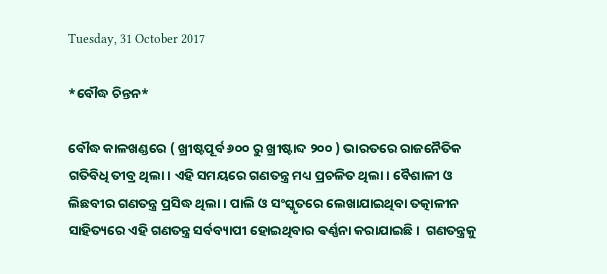Tuesday, 31 October 2017

*ବୌଦ୍ଧ ଚିନ୍ତନ*

ବୌଦ୍ଧ କାଳଖଣ୍ଡରେ ( ଖ୍ରୀଷ୍ଟପୂର୍ବ ୬୦୦ ରୁ ଖ୍ରୀଷ୍ଟାବ୍ଦ ୨୦୦ ) ଭାରତରେ ରାଜନୈତିକ ଗତିବିଧି ତୀବ୍ର ଥିଲା। ଏହି ସମୟରେ ଗଣତନ୍ତ୍ର ମଧ୍ୟ ପ୍ରଚଳିତ ଥିଲା। ବୈଶାଳୀ ଓ ଲିଛବୀର ଗଣତନ୍ତ୍ର ପ୍ରସିଦ୍ଧ ଥିଲା। ପାଲି ଓ ସଂସ୍କୃତରେ ଲେଖାଯାଇଥିବା ତତ୍କାଳୀନ ସାହିତ୍ୟରେ ଏହି ଗଣତନ୍ତ୍ର ସର୍ବବ୍ୟାପୀ ହୋଇଥିବାର ଵର୍ଣ୍ଣନା କରାଯାଇଛି।  ଗଣତନ୍ତ୍ରକୁ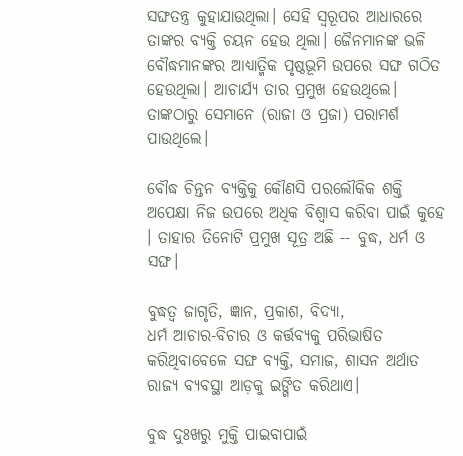ସଙ୍ଘତନ୍ତ୍ର କୁହାଯାଉଥିଲା। ସେହି ସ୍ୱରୂପର ଆଧାରରେ ତାଙ୍କର ବ୍ୟକ୍ତି ଚୟନ ହେଉ ଥିଲା। ଜୈନମାନଙ୍କ ଭଳି ବୌଦ୍ଧମାନଙ୍କର ଆଧ୍ୟାତ୍ମିକ ପୃଷ୍ଠଭୂମି ଉପରେ ସଙ୍ଘ ଗଠିତ ହେଉଥିଲା। ଆଚାର୍ଯ୍ୟ ତାର ପ୍ରମୁଖ ହେଉଥିଲେ। ତାଙ୍କଠାରୁ ସେମାନେ (ରାଜା ଓ ପ୍ରଜା) ପରାମର୍ଶ ପାଉଥିଲେ।

ବୌଦ୍ଧ ଚିନ୍ତନ ବ୍ୟକ୍ତିକୁ କୌଣସି ପରଲୌକିକ ଶକ୍ତି ଅପେକ୍ଷା ନିଜ ଉପରେ ଅଧିକ ବିଶ୍ୱାସ କରିବା ପାଇଁ କୁହେ । ତାହାର ତିନୋଟି ପ୍ରମୁଖ ସୂତ୍ର ଅଛି -- ବୁଦ୍ଧ, ଧର୍ମ ଓ ସଙ୍ଘ।

ବୁଦ୍ଧତ୍ବ ଜାଗୃତି, ଜ୍ଞାନ, ପ୍ରକାଶ, ବିଦ୍ୟା,
ଧର୍ମ ଆଚାର-ବିଚାର ଓ କର୍ତ୍ତବ୍ୟକୁ ପରିଭାଷିତ କରିଥିବାବେଳେ ସଙ୍ଘ ବ୍ୟକ୍ତି, ସମାଜ, ଶାସନ ଅର୍ଥାତ ରାଜ୍ୟ ବ୍ୟବସ୍ଥା ଆଡ଼କୁ ଇଙ୍ଗିତ କରିଥାଏ।

ବୁଦ୍ଧ ଦୁଃଖରୁ ମୁକ୍ତି ପାଇବାପାଇଁ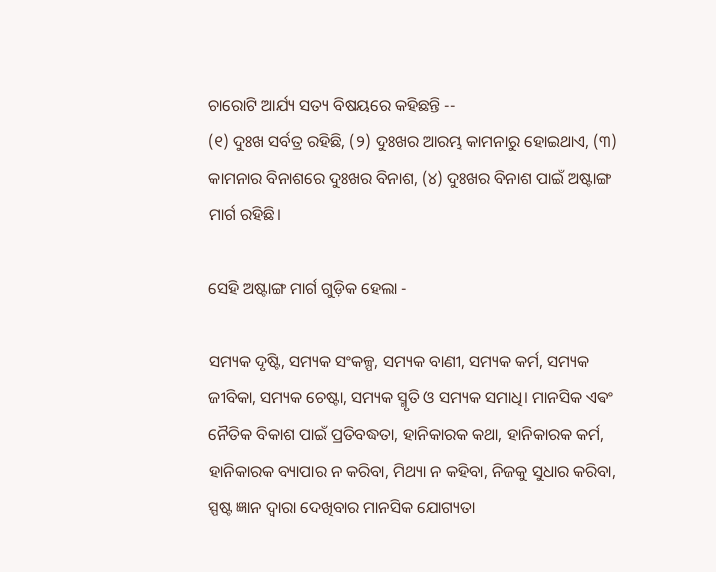ଚାରୋଟି ଆର୍ଯ୍ୟ ସତ୍ୟ ବିଷୟରେ କହିଛନ୍ତି --
(୧) ଦୁଃଖ ସର୍ବତ୍ର ରହିଛି, (୨) ଦୁଃଖର ଆରମ୍ଭ କାମନାରୁ ହୋଇଥାଏ, (୩) କାମନାର ବିନାଶରେ ଦୁଃଖର ବିନାଶ, (୪) ଦୁଃଖର ବିନାଶ ପାଇଁ ଅଷ୍ଟାଙ୍ଗ ମାର୍ଗ ରହିଛି।

ସେହି ଅଷ୍ଟାଙ୍ଗ ମାର୍ଗ ଗୁଡ଼ିକ ହେଲା -

ସମ୍ୟକ ଦୃଷ୍ଟି, ସମ୍ୟକ ସଂକଳ୍ପ, ସମ୍ୟକ ବାଣୀ, ସମ୍ୟକ କର୍ମ, ସମ୍ୟକ ଜୀବିକା, ସମ୍ୟକ ଚେଷ୍ଟା, ସମ୍ୟକ ସ୍ମୃତି ଓ ସମ୍ୟକ ସମାଧି। ମାନସିକ ଏଵଂ ନୈତିକ ବିକାଶ ପାଇଁ ପ୍ରତିବଦ୍ଧତା, ହାନିକାରକ କଥା, ହାନିକାରକ କର୍ମ, ହାନିକାରକ ବ୍ୟାପାର ନ କରିବା, ମିଥ୍ୟା ନ କହିବା, ନିଜକୁ ସୁଧାର କରିବା, ସ୍ପଷ୍ଟ ଜ୍ଞାନ ଦ୍ୱାରା ଦେଖିବାର ମାନସିକ ଯୋଗ୍ୟତା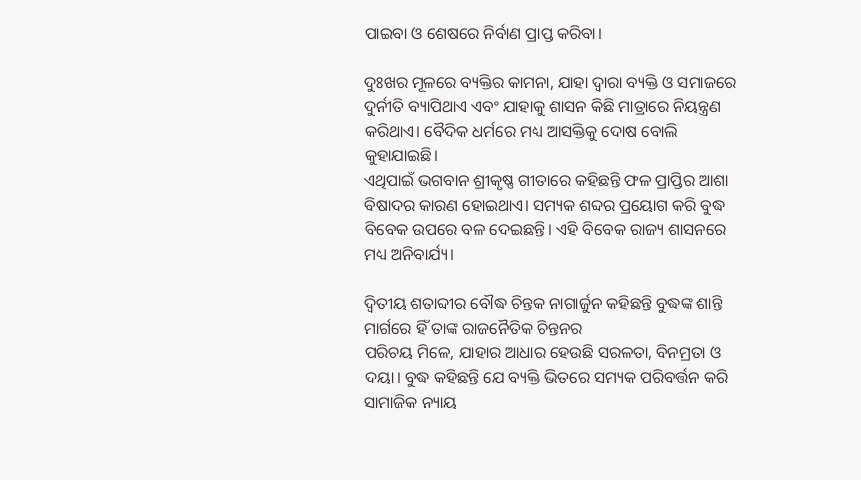ପାଇବା ଓ ଶେଷରେ ନିର୍ବାଣ ପ୍ରାପ୍ତ କରିବା।

ଦୁଃଖର ମୂଳରେ ବ୍ୟକ୍ତିର କାମନା, ଯାହା ଦ୍ୱାରା ବ୍ୟକ୍ତି ଓ ସମାଜରେ ଦୁର୍ନୀତି ବ୍ୟାପିଥାଏ ଏବଂ ଯାହାକୁ ଶାସନ କିଛି ମାତ୍ରାରେ ନିୟନ୍ତ୍ରଣ କରିଥାଏ। ବୈଦିକ ଧର୍ମରେ ମଧ୍ୟ ଆସକ୍ତିକୁ ଦୋଷ ବୋଲି କୁହାଯାଇଛି।
ଏଥିପାଇଁ ଭଗବାନ ଶ୍ରୀକୃଷ୍ଣ ଗୀତାରେ କହିଛନ୍ତି ଫଳ ପ୍ରାପ୍ତିର ଆଶା ବିଷାଦର କାରଣ ହୋଇଥାଏ। ସମ୍ୟକ ଶବ୍ଦର ପ୍ରୟୋଗ କରି ବୁଦ୍ଧ ବିବେକ ଉପରେ ବଳ ଦେଇଛନ୍ତି। ଏହି ବିବେକ ରାଜ୍ୟ ଶାସନରେ ମଧ୍ୟ ଅନିବାର୍ଯ୍ୟ।

ଦ୍ଵିତୀୟ ଶତାବ୍ଦୀର ବୌଦ୍ଧ ଚିନ୍ତକ ନାଗାର୍ଜୁନ କହିଛନ୍ତି ବୁଦ୍ଧଙ୍କ ଶାନ୍ତି ମାର୍ଗରେ ହିଁ ତାଙ୍କ ରାଜନୈତିକ ଚିନ୍ତନର
ପରିଚୟ ମିଳେ, ଯାହାର ଆଧାର ହେଉଛି ସରଳତା, ବିନମ୍ରତା ଓ ଦୟା। ବୁଦ୍ଧ କହିଛନ୍ତି ଯେ ବ୍ୟକ୍ତି ଭିତରେ ସମ୍ୟକ ପରିବର୍ତ୍ତନ କରି ସାମାଜିକ ନ୍ୟାୟ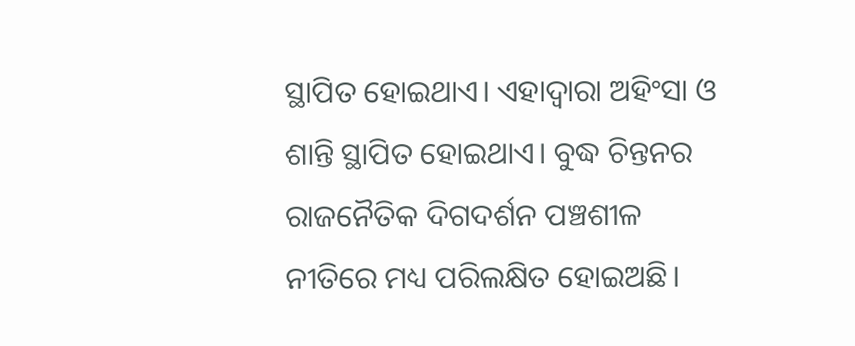ସ୍ଥାପିତ ହୋଇଥାଏ। ଏହାଦ୍ୱାରା ଅହିଂସା ଓ ଶାନ୍ତି ସ୍ଥାପିତ ହୋଇଥାଏ। ବୁଦ୍ଧ ଚିନ୍ତନର ରାଜନୈତିକ ଦିଗଦର୍ଶନ ପଞ୍ଚଶୀଳ ନୀତିରେ ମଧ୍ୟ ପରିଲକ୍ଷିତ ହୋଇଅଛି।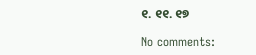୧. ୧୧. ୧୭

No comments: